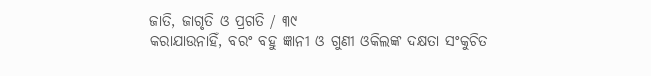ଜାତି, ଜାଗୃତି ଓ ପ୍ରଗତି / ୩୯
କରାଯାଉନାହିଁ, ବରଂ ବହୁ ଜ୍ଞାନୀ ଓ ଗୁଣୀ ଓକିଲଙ୍କ ଦକ୍ଷତା ସଂକୁଚିତ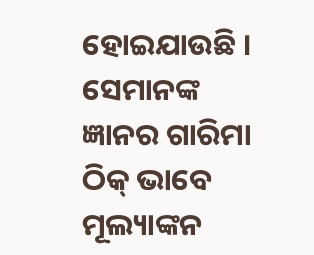ହୋଇଯାଉଛି । ସେମାନଙ୍କ ଜ୍ଞାନର ଗାରିମା ଠିକ୍ ଭାବେ ମୂଲ୍ୟାଙ୍କନ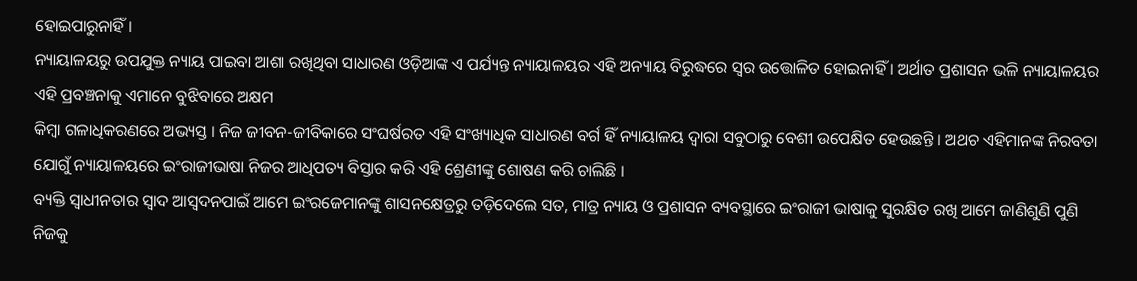ହୋଇପାରୁନାହିଁ ।
ନ୍ୟାୟାଳୟରୁ ଉପଯୁକ୍ତ ନ୍ୟାୟ ପାଇବା ଆଶା ରଖିଥିବା ସାଧାରଣ ଓଡ଼ିଆଙ୍କ ଏ ପର୍ଯ୍ୟନ୍ତ ନ୍ୟାୟାଳୟର ଏହି ଅନ୍ୟାୟ ବିରୁଦ୍ଧରେ ସ୍ୱର ଉତ୍ତୋଳିତ ହୋଇନାହିଁ । ଅର୍ଥାତ ପ୍ରଶାସନ ଭଳି ନ୍ୟାୟାଳୟର ଏହି ପ୍ରବଞ୍ଚନାକୁ ଏମାନେ ବୁଝିବାରେ ଅକ୍ଷମ
କିମ୍ବା ଗଳାଧିକରଣରେ ଅଭ୍ୟସ୍ତ । ନିଜ ଜୀବନ-ଜୀବିକାରେ ସଂଘର୍ଷରତ ଏହି ସଂଖ୍ୟାଧିକ ସାଧାରଣ ବର୍ଗ ହିଁ ନ୍ୟାୟାଳୟ ଦ୍ୱାରା ସବୁଠାରୁ ବେଶୀ ଉପେକ୍ଷିତ ହେଉଛନ୍ତି । ଅଥଚ ଏହିମାନଙ୍କ ନିରବତା ଯୋଗୁଁ ନ୍ୟାୟାଳୟରେ ଇଂରାଜୀଭାଷା ନିଜର ଆଧିପତ୍ୟ ବିସ୍ତାର କରି ଏହି ଶ୍ରେଣୀଙ୍କୁ ଶୋଷଣ କରି ଚାଲିଛି ।
ବ୍ୟକ୍ତି ସ୍ୱାଧୀନତାର ସ୍ୱାଦ ଆସ୍ୱଦନପାଇଁ ଆମେ ଇଂରଜେମାନଙ୍କୁ ଶାସନକ୍ଷେତ୍ରରୁ ତଡ଼ିଦେଲେ ସତ, ମାତ୍ର ନ୍ୟାୟ ଓ ପ୍ରଶାସନ ବ୍ୟବସ୍ଥାରେ ଇଂରାଜୀ ଭାଷାକୁ ସୁରକ୍ଷିତ ରଖି ଆମେ ଜାଣିଶୁଣି ପୁଣି ନିଜକୁ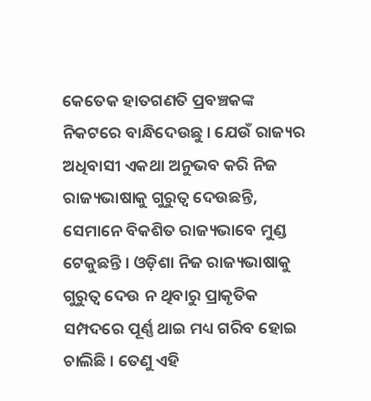କେତେକ ହାତଗଣତି ପ୍ରବଞ୍ଚକଙ୍କ ନିକଟରେ ବାନ୍ଧିଦେଉଛୁ । ଯେଉଁ ରାଜ୍ୟର ଅଧିବାସୀ ଏକଥା ଅନୁଭବ କରି ନିଜ ରାଜ୍ୟଭାଷାକୁ ଗୁରୁତ୍ୱ ଦେଉଛନ୍ତି, ସେମାନେ ବିକଶିତ ରାଜ୍ୟଭାବେ ମୁଣ୍ଡ ଟେକୁଛନ୍ତି । ଓଡ଼ିଶା ନିଜ ରାଜ୍ୟଭାଷାକୁ ଗୁରୁତ୍ୱ ଦେଉ ନ ଥିବାରୁ ପ୍ରାକୃତିକ ସମ୍ପଦରେ ପୂର୍ଣ୍ଣ ଥାଇ ମଧ୍ୟ ଗରିବ ହୋଇ ଚାଲିଛି । ତେଣୁ ଏହି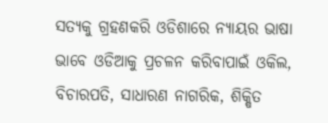ସତ୍ୟକୁ ଗ୍ରହଣକରି ଓଡିଶାରେ ନ୍ୟାୟର ଭାଷା ଭାବେ ଓଡିଆକୁ ପ୍ରଚଳନ କରିବାପାଇଁ ଓକିଲ, ବିଚାରପତି, ସାଧାରଣ ନାଗରିକ, ଶିକ୍ଷିତ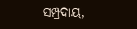ସମ୍ପ୍ରଦାୟ,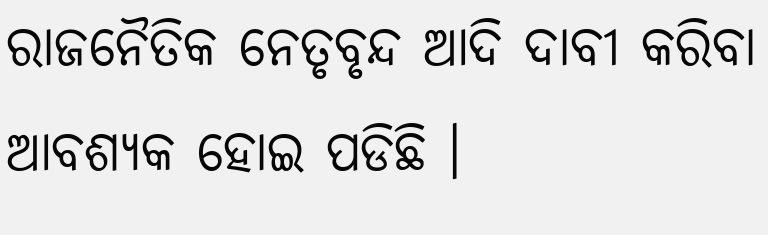ରାଜନୈତିକ ନେତୃବୃନ୍ଦ ଆଦି ଦାବୀ କରିବା ଆବଶ୍ୟକ ହୋଇ ପଡିଛି ।